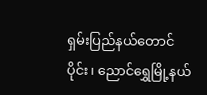ရှမ်းပြည်နယ်တောင်ပိုင်း၊ ညောင်ရွှေမြို့နယ်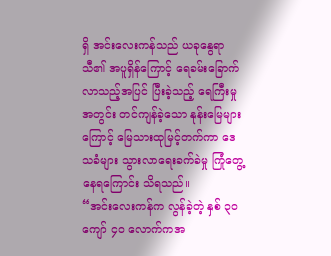ရှိ အင်းလေးကန်သည် ယခုနွေရာသီ၏ အပူရှိန်ကြောင့် ရေခမ်းခြောက်လာသည့်အပြင် ပြီးခဲ့သည့် ရေကြီးမှုအတွင်း တင်ကျန်ခဲ့သော နုန်းမြေများကြောင့် မြေသားထုမြင့်တက်ကာ ဒေသခံများ သွားလာရေးခက်ခဲမှု ကြုံတွေ့နေရကြောင်း သိရသည်။
“အင်းလေးကန်က လွန်ခဲ့တဲ့ နှစ် ၃၀ ကျော် ၄၀ လောက်ကအ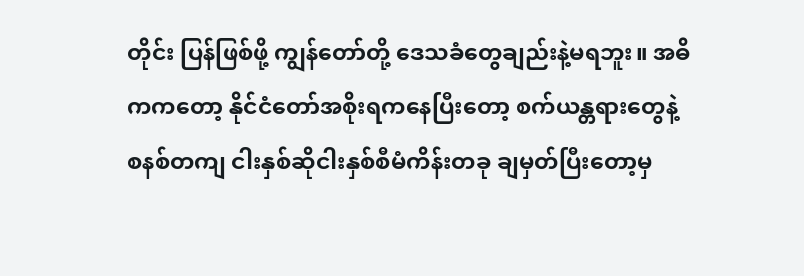တိုင်း ပြန်ဖြစ်ဖို့ ကျွန်တော်တို့ ဒေသခံတွေချည်းနဲ့မရဘူး။ အဓိကကတော့ နိုင်ငံတော်အစိုးရကနေပြီးတော့ စက်ယန္တရားတွေနဲ့ စနစ်တကျ ငါးနှစ်ဆိုငါးနှစ်စီမံကိန်းတခု ချမှတ်ပြီးတော့မှ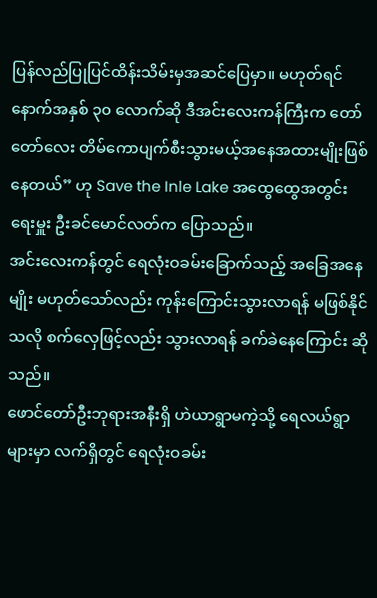ပြန်လည်ပြုပြင်ထိန်းသိမ်းမှအဆင်ပြေမှာ။ မဟုတ်ရင် နောက်အနှစ် ၃၀ လောက်ဆို ဒီအင်းလေးကန်ကြီးက တော်တော်လေး တိမ်ကောပျက်စီးသွားမယ့်အနေအထားမျိုးဖြစ်နေတယ်” ဟု Save the Inle Lake အထွေထွေအတွင်းရေးမှူး ဦးခင်မောင်လတ်က ပြောသည်။
အင်းလေးကန်တွင် ရေလုံးဝခမ်းခြောက်သည့် အခြေအနေမျိုး မဟုတ်သော်လည်း ကုန်းကြောင်းသွားလာရန် မဖြစ်နိုင်သလို စက်လှေဖြင့်လည်း သွားလာရန် ခက်ခဲနေကြောင်း ဆိုသည်။
ဖောင်တော်ဦးဘုရားအနီးရှိ ဟဲယာရွာမကဲ့သို့ ရေလယ်ရွာများမှာ လက်ရှိတွင် ရေလုံးဝခမ်း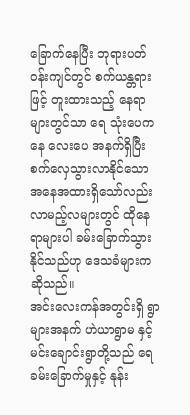ခြောက်နေပြီး ဘုရားပတ်ဝန်းကျင်တွင် စက်ယန္တရားဖြင့် တူးထားသည့် နေရာများတွင်သာ ရေ သုံးပေကနေ လေးပေ အနက်ရှိပြီး စက်လှေသွားလာနိုင်သော အနေအထားရှိသော်လည်း လာမည့်လများတွင် ထိုနေရာများပါ ခမ်းခြောက်သွားနိုင်သည်ဟု ဒေသခံများက ဆိုသည်။
အင်းလေးကန်အတွင်းရှိ ရွာများအနက် ဟဲယာရွာမ နှင့် မင်းချောင်းရွာတို့သည် ရေခမ်းခြောက်မှုနှင့် နုန်း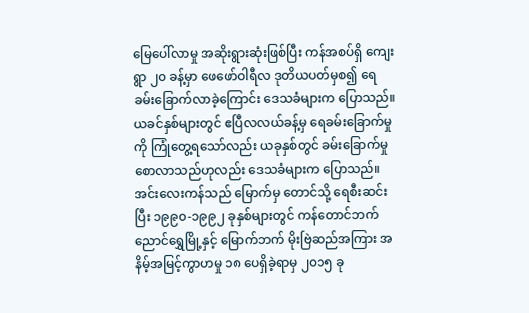မြေပေါ်လာမှု အဆိုးရွားဆုံးဖြစ်ပြီး ကန်အစပ်ရှိ ကျေးရွာ ၂၀ ခန့်မှာ ဖေဖော်ဝါရီလ ဒုတိယပတ်မှစ၍ ရေခမ်းခြောက်လာခဲ့ကြောင်း ဒေသခံများက ပြောသည်။
ယခင်နှစ်များတွင် ဧပြီလလယ်ခန့်မှ ရေခမ်းခြောက်မှုကို ကြုံတွေ့ရသော်လည်း ယခုနှစ်တွင် ခမ်းခြောက်မှု စောလာသည်ဟုလည်း ဒေသခံများက ပြောသည်။
အင်းလေးကန်သည် မြောက်မှ တောင်သို့ ရေစီးဆင်းပြီး ၁၉၉၀-၁၉၉၂ ခုနှစ်များတွင် ကန်တောင်ဘက် ညောင်ရွှေမြို့နှင့် မြောက်ဘက် မိုးဗြဲဆည်အကြား အနိမ့်အမြင့်ကွာဟမှု ၁၈ ပေရှိခဲ့ရာမှ ၂၀၁၅ ခု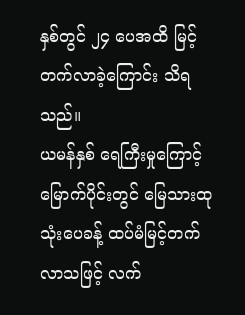နှစ်တွင် ၂၄ ပေအထိ မြင့်တက်လာခဲ့ကြောင်း သိရသည်။
ယမန်နှစ် ရေကြီးမှုကြောင့် မြောက်ပိုင်းတွင် မြေသားထု သုံးပေခန့် ထပ်မံမြင့်တက်လာသဖြင့် လက်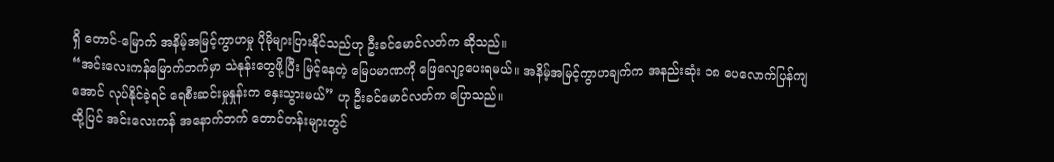ရှိ တောင်-မြောက် အနိမ့်အမြင့်ကွာဟမှု ပိုမိုများပြားနိုင်သည်ဟု ဦးခင်မောင်လတ်က ဆိုသည်။
“အင်းလေးကန်မြောက်ဘက်မှာ သဲနုန်းတွေဖို့ပြီး မြင့်နေတဲ့ မြေပမာဏကို ဖြေလျော့ပေးရမယ်။ အနိမ့်အမြင့်ကွာဟချက်က အနည်းဆုံး ၁၈ ပေလောက်ပြန်ကျအောင် လုပ်နိုင်ခဲ့ရင် ရေစီးဆင်းမှုနှုန်းက နှေးသွားမယ်” ဟု ဦးခင်မောင်လတ်က ပြောသည်။
ထို့ပြင် အင်းလေးကန် အနောက်ဘက် တောင်တန်းများတွင်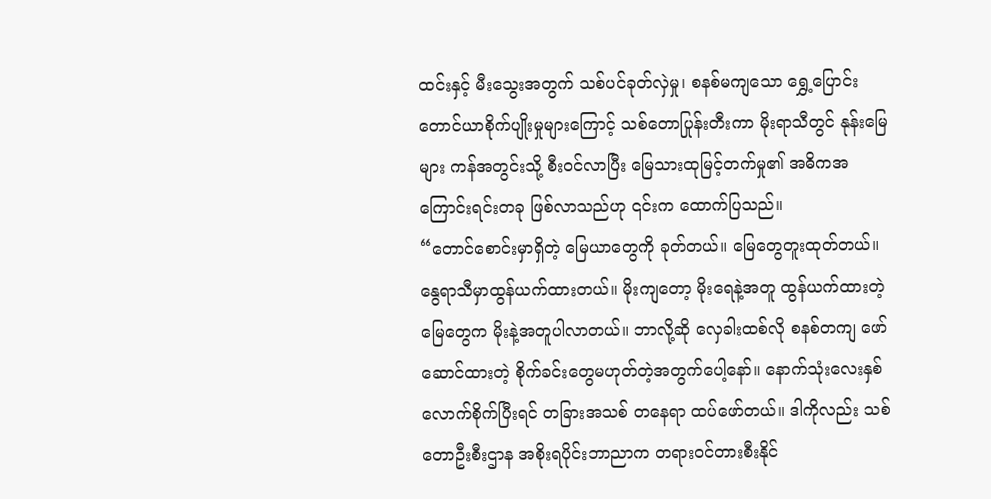ထင်းနှင့် မီးသွေးအတွက် သစ်ပင်ခုတ်လှဲမှု၊ စနစ်မကျသော ရွှေ့ပြောင်းတောင်ယာစိုက်ပျိုးမှုများကြောင့် သစ်တောပြုန်းတီးကာ မိုးရာသီတွင် နုန်းမြေများ ကန်အတွင်းသို့ စီးဝင်လာပြီး မြေသားထုမြင့်တက်မှု၏ အဓိကအကြောင်းရင်းတခု ဖြစ်လာသည်ဟု ၎င်းက ထောက်ပြသည်။
“တောင်စောင်းမှာရှိတဲ့ မြေယာတွေကို ခုတ်တယ်။ မြေတွေတူးထုတ်တယ်။ နွေရာသီမှာထွန်ယက်ထားတယ်။ မိုးကျတော့ မိုးရေနဲ့အတူ ထွန်ယက်ထားတဲ့မြေတွေက မိုးနဲ့အတူပါလာတယ်။ ဘာလို့ဆို လှေခါးထစ်လို စနစ်တကျ ဖော်ဆောင်ထားတဲ့ စိုက်ခင်းတွေမဟုတ်တဲ့အတွက်ပေါ့နော်။ နောက်သုံးလေးနှစ်လောက်စိုက်ပြီးရင် တခြားအသစ် တနေရာ ထပ်ဖော်တယ်။ ဒါကိုလည်း သစ်တောဦးစီးဌာန အစိုးရပိုင်းဘာညာက တရားဝင်တားစီးနိုင်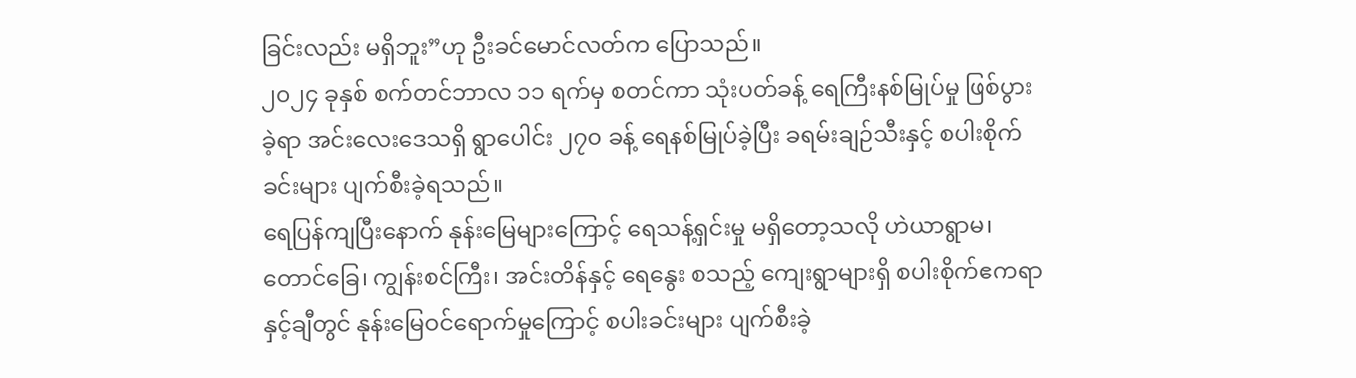ခြင်းလည်း မရှိဘူး”ဟု ဦးခင်မောင်လတ်က ပြောသည်။
၂၀၂၄ ခုနှစ် စက်တင်ဘာလ ၁၁ ရက်မှ စတင်ကာ သုံးပတ်ခန့် ရေကြီးနစ်မြုပ်မှု ဖြစ်ပွားခဲ့ရာ အင်းလေးဒေသရှိ ရွာပေါင်း ၂၇၀ ခန့် ရေနစ်မြုပ်ခဲ့ပြီး ခရမ်းချဉ်သီးနှင့် စပါးစိုက်ခင်းများ ပျက်စီးခဲ့ရသည်။
ရေပြန်ကျပြီးနောက် နုန်းမြေများကြောင့် ရေသန့်ရှင်းမှု မရှိတော့သလို ဟဲယာရွာမ၊ တောင်ခြေ၊ ကျွန်းစင်ကြီး၊ အင်းတိန်နှင့် ရေနွေး စသည့် ကျေးရွာများရှိ စပါးစိုက်ဧကရာနှင့်ချီတွင် နုန်းမြေဝင်ရောက်မှုကြောင့် စပါးခင်းများ ပျက်စီးခဲ့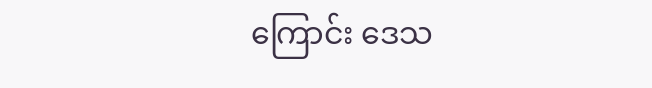ကြောင်း ဒေသ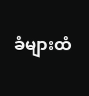ခံများထံ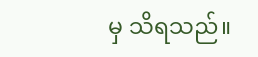မှ သိရသည်။